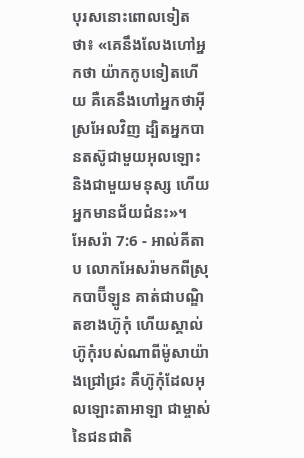បុរសនោះពោលទៀតថា៖ «គេនឹងលែងហៅអ្នកថា យ៉ាកកូបទៀតហើយ គឺគេនឹងហៅអ្នកថាអ៊ីស្រអែលវិញ ដ្បិតអ្នកបានតស៊ូជាមួយអុលឡោះ និងជាមួយមនុស្ស ហើយអ្នកមានជ័យជំនះ»។
អែសរ៉ា 7:6 - អាល់គីតាប លោកអែសរ៉ាមកពីស្រុកបាប៊ីឡូន គាត់ជាបណ្ឌិតខាងហ៊ូកុំ ហើយស្គាល់ហ៊ូកុំរបស់ណាពីម៉ូសាយ៉ាងជ្រៅជ្រះ គឺហ៊ូកុំដែលអុលឡោះតាអាឡា ជាម្ចាស់នៃជនជាតិ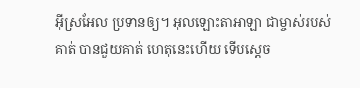អ៊ីស្រអែល ប្រទានឲ្យ។ អុលឡោះតាអាឡា ជាម្ចាស់របស់គាត់ បានជួយគាត់ ហេតុនេះហើយ ទើបស្តេច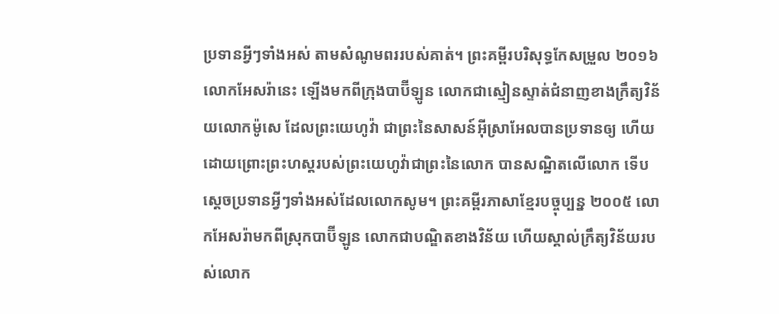ប្រទានអ្វីៗទាំងអស់ តាមសំណូមពររបស់គាត់។ ព្រះគម្ពីរបរិសុទ្ធកែសម្រួល ២០១៦ លោកអែសរ៉ានេះ ឡើងមកពីក្រុងបាប៊ីឡូន លោកជាស្មៀនស្ទាត់ជំនាញខាងក្រឹត្យវិន័យលោកម៉ូសេ ដែលព្រះយេហូវ៉ា ជាព្រះនៃសាសន៍អ៊ីស្រាអែលបានប្រទានឲ្យ ហើយដោយព្រោះព្រះហស្តរបស់ព្រះយេហូវ៉ាជាព្រះនៃលោក បានសណ្ឋិតលើលោក ទើបស្ដេចប្រទានអ្វីៗទាំងអស់ដែលលោកសូម។ ព្រះគម្ពីរភាសាខ្មែរបច្ចុប្បន្ន ២០០៥ លោកអែសរ៉ាមកពីស្រុកបាប៊ីឡូន លោកជាបណ្ឌិតខាងវិន័យ ហើយស្គាល់ក្រឹត្យវិន័យរបស់លោក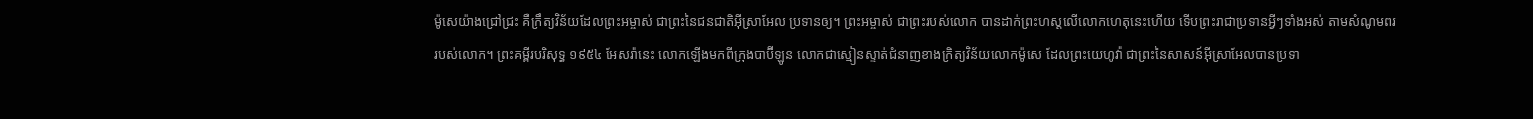ម៉ូសេយ៉ាងជ្រៅជ្រះ គឺក្រឹត្យវិន័យដែលព្រះអម្ចាស់ ជាព្រះនៃជនជាតិអ៊ីស្រាអែល ប្រទានឲ្យ។ ព្រះអម្ចាស់ ជាព្រះរបស់លោក បានដាក់ព្រះហស្ដលើលោកហេតុនេះហើយ ទើបព្រះរាជាប្រទានអ្វីៗទាំងអស់ តាមសំណូមពររបស់លោក។ ព្រះគម្ពីរបរិសុទ្ធ ១៩៥៤ អែសរ៉ានេះ លោកឡើងមកពីក្រុងបាប៊ីឡូន លោកជាស្មៀនស្ទាត់ជំនាញខាងក្រិត្យវិន័យលោកម៉ូសេ ដែលព្រះយេហូវ៉ា ជាព្រះនៃសាសន៍អ៊ីស្រាអែលបានប្រទា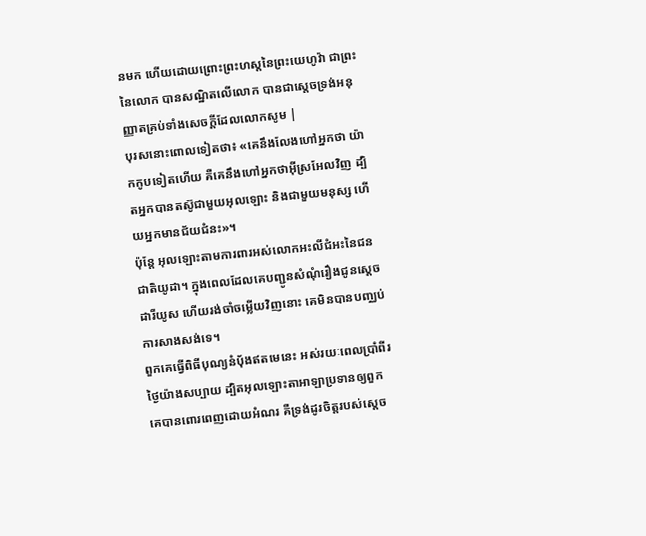នមក ហើយដោយព្រោះព្រះហស្តនៃព្រះយេហូវ៉ា ជាព្រះនៃលោក បានសណ្ឋិតលើលោក បានជាស្តេចទ្រង់អនុញ្ញាតគ្រប់ទាំងសេចក្ដីដែលលោកសូម |
បុរសនោះពោលទៀតថា៖ «គេនឹងលែងហៅអ្នកថា យ៉ាកកូបទៀតហើយ គឺគេនឹងហៅអ្នកថាអ៊ីស្រអែលវិញ ដ្បិតអ្នកបានតស៊ូជាមួយអុលឡោះ និងជាមួយមនុស្ស ហើយអ្នកមានជ័យជំនះ»។
ប៉ុន្តែ អុលឡោះតាមការពារអស់លោកអះលីជំអះនៃជនជាតិយូដា។ ក្នុងពេលដែលគេបញ្ជូនសំណុំរឿងជូនស្តេចដារីយូស ហើយរង់ចាំចម្លើយវិញនោះ គេមិនបានបញ្ឈប់ការសាងសង់ទេ។
ពួកគេធ្វើពិធីបុណ្យនំបុ័ងឥតមេនេះ អស់រយៈពេលប្រាំពីរថ្ងៃយ៉ាងសប្បាយ ដ្បិតអុលឡោះតាអាឡាប្រទានឲ្យពួកគេបានពោរពេញដោយអំណរ គឺទ្រង់ដូរចិត្តរបស់ស្តេច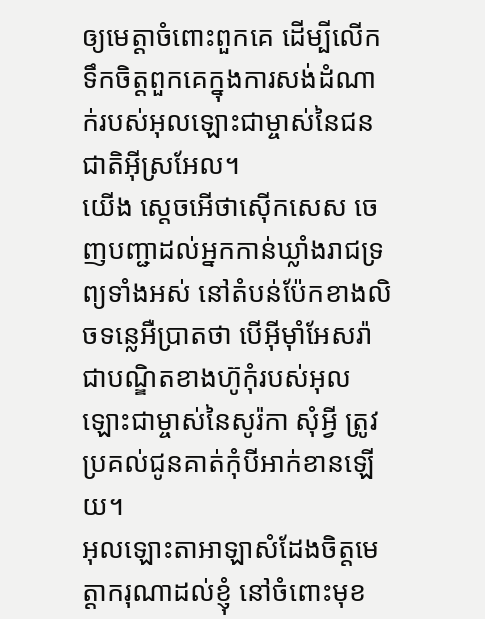ឲ្យមេត្តាចំពោះពួកគេ ដើម្បីលើកទឹកចិត្តពួកគេក្នុងការសង់ដំណាក់របស់អុលឡោះជាម្ចាស់នៃជនជាតិអ៊ីស្រអែល។
យើង ស្តេចអើថាស៊ើកសេស ចេញបញ្ជាដល់អ្នកកាន់ឃ្លាំងរាជទ្រព្យទាំងអស់ នៅតំបន់ប៉ែកខាងលិចទន្លេអឺប្រាតថា បើអ៊ីមុាំអែសរ៉ា ជាបណ្ឌិតខាងហ៊ូកុំរបស់អុលឡោះជាម្ចាស់នៃសូរ៉កា សុំអ្វី ត្រូវប្រគល់ជូនគាត់កុំបីអាក់ខានឡើយ។
អុលឡោះតាអាឡាសំដែងចិត្តមេត្តាករុណាដល់ខ្ញុំ នៅចំពោះមុខ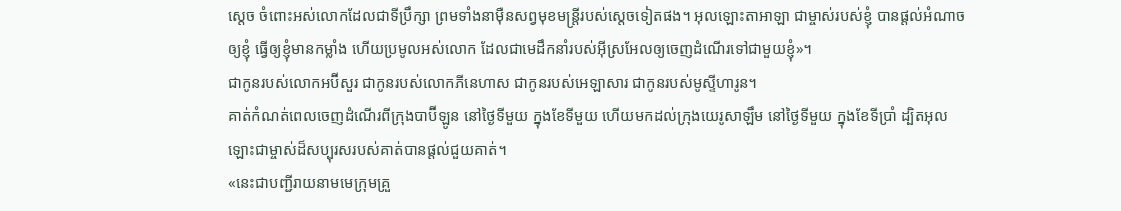ស្តេច ចំពោះអស់លោកដែលជាទីប្រឹក្សា ព្រមទាំងនាម៉ឺនសព្វមុខមន្ត្រីរបស់ស្តេចទៀតផង។ អុលឡោះតាអាឡា ជាម្ចាស់របស់ខ្ញុំ បានផ្តល់អំណាចឲ្យខ្ញុំ ធ្វើឲ្យខ្ញុំមានកម្លាំង ហើយប្រមូលអស់លោក ដែលជាមេដឹកនាំរបស់អ៊ីស្រអែលឲ្យចេញដំណើរទៅជាមួយខ្ញុំ»។
ជាកូនរបស់លោកអប៊ីសួរ ជាកូនរបស់លោកភីនេហាស ជាកូនរបស់អេឡាសារ ជាកូនរបស់មូស្ទីហារូន។
គាត់កំណត់ពេលចេញដំណើរពីក្រុងបាប៊ីឡូន នៅថ្ងៃទីមួយ ក្នុងខែទីមួយ ហើយមកដល់ក្រុងយេរូសាឡឹម នៅថ្ងៃទីមួយ ក្នុងខែទីប្រាំ ដ្បិតអុលឡោះជាម្ចាស់ដ៏សប្បុរសរបស់គាត់បានផ្តល់ជួយគាត់។
«នេះជាបញ្ជីរាយនាមមេក្រុមគ្រួ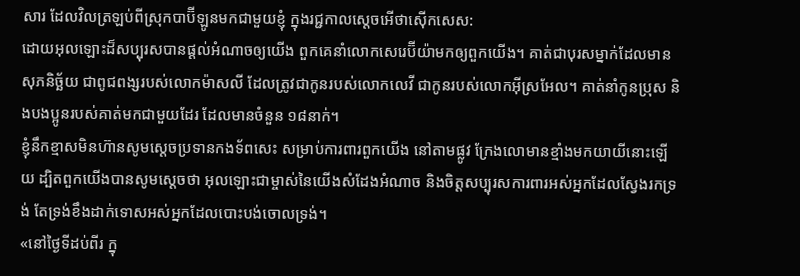សារ ដែលវិលត្រឡប់ពីស្រុកបាប៊ីឡូនមកជាមួយខ្ញុំ ក្នុងរជ្ជកាលស្តេចអើថាស៊ើកសេស:
ដោយអុលឡោះដ៏សប្បុរសបានផ្តល់អំណាចឲ្យយើង ពួកគេនាំលោកសេរេប៊ីយ៉ាមកឲ្យពួកយើង។ គាត់ជាបុរសម្នាក់ដែលមានសុភនិច្ឆ័យ ជាពូជពង្សរបស់លោកម៉ាសលី ដែលត្រូវជាកូនរបស់លោកលេវី ជាកូនរបស់លោកអ៊ីស្រអែល។ គាត់នាំកូនប្រុស និងបងប្អូនរបស់គាត់មកជាមួយដែរ ដែលមានចំនួន ១៨នាក់។
ខ្ញុំនឹកខ្មាសមិនហ៊ានសូមស្តេចប្រទានកងទ័ពសេះ សម្រាប់ការពារពួកយើង នៅតាមផ្លូវ ក្រែងលោមានខ្មាំងមកយាយីនោះឡើយ ដ្បិតពួកយើងបានសូមស្តេចថា អុលឡោះជាម្ចាស់នៃយើងសំដែងអំណាច និងចិត្តសប្បុរសការពារអស់អ្នកដែលស្វែងរកទ្រង់ តែទ្រង់ខឹងដាក់ទោសអស់អ្នកដែលបោះបង់ចោលទ្រង់។
«នៅថ្ងៃទីដប់ពីរ ក្នុ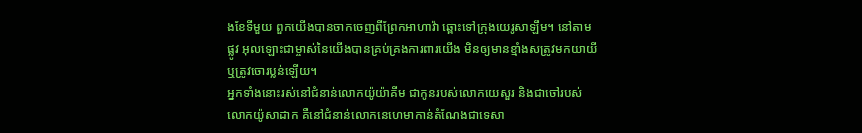ងខែទីមួយ ពួកយើងបានចាកចេញពីព្រែកអាហាវ៉ា ឆ្ពោះទៅក្រុងយេរូសាឡឹម។ នៅតាមផ្លូវ អុលឡោះជាម្ចាស់នៃយើងបានគ្រប់គ្រងការពារយើង មិនឲ្យមានខ្មាំងសត្រូវមកយាយី ឬត្រូវចោរប្លន់ឡើយ។
អ្នកទាំងនោះរស់នៅជំនាន់លោកយ៉ូយ៉ាគីម ជាកូនរបស់លោកយេសួរ និងជាចៅរបស់លោកយ៉ូសាដាក គឺនៅជំនាន់លោកនេហេមាកាន់តំណែងជាទេសា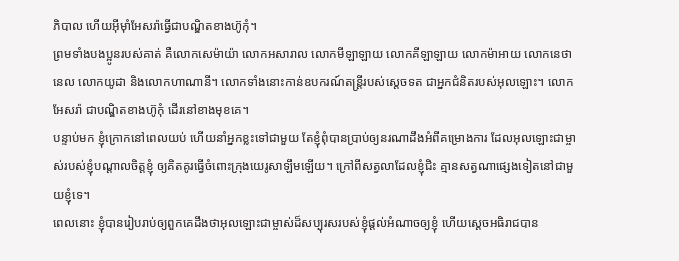ភិបាល ហើយអ៊ីមុាំអែសរ៉ាធ្វើជាបណ្ឌិតខាងហ៊ូកុំ។
ព្រមទាំងបងប្អូនរបស់គាត់ គឺលោកសេម៉ាយ៉ា លោកអសារាល លោកមីឡាឡាយ លោកគីឡាឡាយ លោកម៉ាអាយ លោកនេថានេល លោកយូដា និងលោកហាណានី។ លោកទាំងនោះកាន់ឧបករណ៍តន្ដ្រីរបស់ស្តេចទត ជាអ្នកជំនិតរបស់អុលឡោះ។ លោកអែសរ៉ា ជាបណ្ឌិតខាងហ៊ូកុំ ដើរនៅខាងមុខគេ។
បន្ទាប់មក ខ្ញុំក្រោកនៅពេលយប់ ហើយនាំអ្នកខ្លះទៅជាមួយ តែខ្ញុំពុំបានប្រាប់ឲ្យនរណាដឹងអំពីគម្រោងការ ដែលអុលឡោះជាម្ចាស់របស់ខ្ញុំបណ្ដាលចិត្តខ្ញុំ ឲ្យគិតគូរធ្វើចំពោះក្រុងយេរូសាឡឹមឡើយ។ ក្រៅពីសត្វលាដែលខ្ញុំជិះ គ្មានសត្វណាផ្សេងទៀតនៅជាមួយខ្ញុំទេ។
ពេលនោះ ខ្ញុំបានរៀបរាប់ឲ្យពួកគេដឹងថាអុលឡោះជាម្ចាស់ដ៏សប្បុរសរបស់ខ្ញុំផ្តល់អំណាចឲ្យខ្ញុំ ហើយស្តេចអធិរាជបាន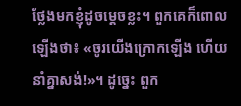ថ្លែងមកខ្ញុំដូចម្ដេចខ្លះ។ ពួកគេក៏ពោលឡើងថា៖ «ចូរយើងក្រោកឡើង ហើយនាំគ្នាសង់!»។ ដូច្នេះ ពួក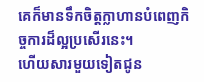គេក៏មានទឹកចិត្តក្លាហានបំពេញកិច្ចការដ៏ល្អប្រសើរនេះ។
ហើយសារមួយទៀតជូន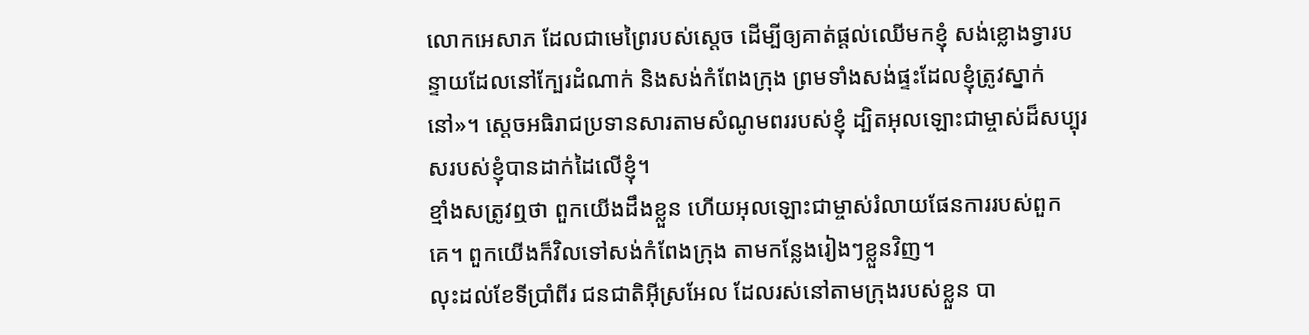លោកអេសាភ ដែលជាមេព្រៃរបស់ស្តេច ដើម្បីឲ្យគាត់ផ្តល់ឈើមកខ្ញុំ សង់ខ្លោងទ្វារបន្ទាយដែលនៅក្បែរដំណាក់ និងសង់កំពែងក្រុង ព្រមទាំងសង់ផ្ទះដែលខ្ញុំត្រូវស្នាក់នៅ»។ ស្តេចអធិរាជប្រទានសារតាមសំណូមពររបស់ខ្ញុំ ដ្បិតអុលឡោះជាម្ចាស់ដ៏សប្បុរសរបស់ខ្ញុំបានដាក់ដៃលើខ្ញុំ។
ខ្មាំងសត្រូវឮថា ពួកយើងដឹងខ្លួន ហើយអុលឡោះជាម្ចាស់រំលាយផែនការរបស់ពួកគេ។ ពួកយើងក៏វិលទៅសង់កំពែងក្រុង តាមកន្លែងរៀងៗខ្លួនវិញ។
លុះដល់ខែទីប្រាំពីរ ជនជាតិអ៊ីស្រអែល ដែលរស់នៅតាមក្រុងរបស់ខ្លួន បា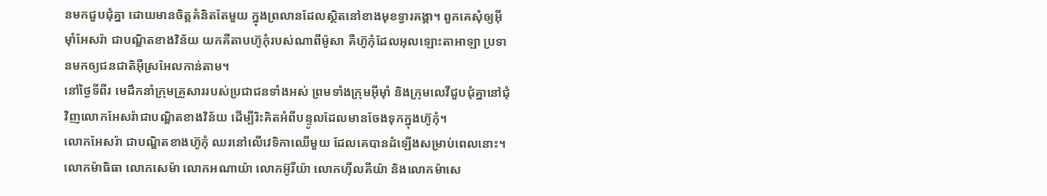នមកជួបជុំគ្នា ដោយមានចិត្តគំនិតតែមួយ ក្នុងព្រលានដែលស្ថិតនៅខាងមុខទ្វារគង្គា។ ពួកគេសុំឲ្យអ៊ីមុាំអែសរ៉ា ជាបណ្ឌិតខាងវិន័យ យកគីតាបហ៊ូកុំរបស់ណាពីម៉ូសា គឺហ៊ូកុំដែលអុលឡោះតាអាឡា ប្រទានមកឲ្យជនជាតិអ៊ីស្រអែលកាន់តាម។
នៅថ្ងៃទីពីរ មេដឹកនាំក្រុមគ្រួសាររបស់ប្រជាជនទាំងអស់ ព្រមទាំងក្រុមអ៊ីមុាំ និងក្រុមលេវីជួបជុំគ្នានៅជុំវិញលោកអែសរ៉ាជាបណ្ឌិតខាងវិន័យ ដើម្បីរិះគិតអំពីបន្ទូលដែលមានចែងទុកក្នុងហ៊ូកុំ។
លោកអែសរ៉ា ជាបណ្ឌិតខាងហ៊ូកុំ ឈរនៅលើវេទិកាឈើមួយ ដែលគេបានដំឡើងសម្រាប់ពេលនោះ។ លោកម៉ាធិធា លោកសេម៉ា លោកអណាយ៉ា លោកអ៊ូរីយ៉ា លោកហ៊ីលគីយ៉ា និងលោកម៉ាសេ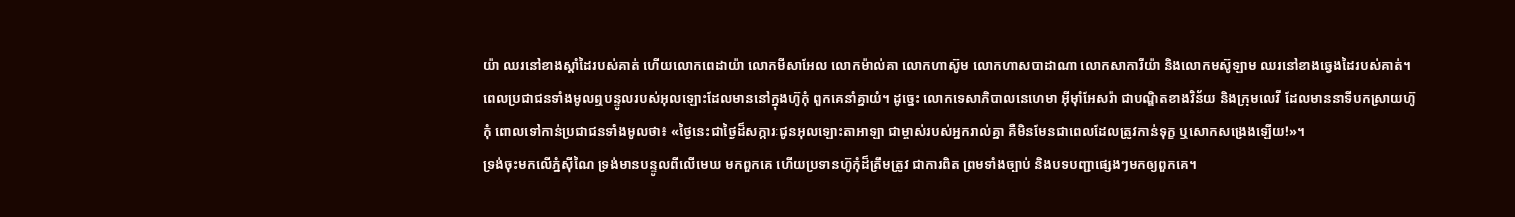យ៉ា ឈរនៅខាងស្តាំដៃរបស់គាត់ ហើយលោកពេដាយ៉ា លោកមីសាអែល លោកម៉ាល់គា លោកហាស៊ូម លោកហាសបាដាណា លោកសាការីយ៉ា និងលោកមស៊ូឡាម ឈរនៅខាងឆ្វេងដៃរបស់គាត់។
ពេលប្រជាជនទាំងមូលឮបន្ទូលរបស់អុលឡោះដែលមាននៅក្នុងហ៊ូកុំ ពួកគេនាំគ្នាយំ។ ដូច្នេះ លោកទេសាភិបាលនេហេមា អ៊ីមុាំអែសរ៉ា ជាបណ្ឌិតខាងវិន័យ និងក្រុមលេវី ដែលមាននាទីបកស្រាយហ៊ូកុំ ពោលទៅកាន់ប្រជាជនទាំងមូលថា៖ «ថ្ងៃនេះជាថ្ងៃដ៏សក្ការៈជូនអុលឡោះតាអាឡា ជាម្ចាស់របស់អ្នករាល់គ្នា គឺមិនមែនជាពេលដែលត្រូវកាន់ទុក្ខ ឬសោកសង្រេងឡើយ!»។
ទ្រង់ចុះមកលើភ្នំស៊ីណៃ ទ្រង់មានបន្ទូលពីលើមេឃ មកពួកគេ ហើយប្រទានហ៊ូកុំដ៏ត្រឹមត្រូវ ជាការពិត ព្រមទាំងច្បាប់ និងបទបញ្ជាផ្សេងៗមកឲ្យពួកគេ។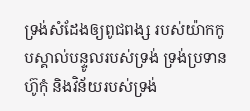ទ្រង់សំដែងឲ្យពូជពង្ស របស់យ៉ាកកូបស្គាល់បន្ទូលរបស់ទ្រង់ ទ្រង់ប្រទានហ៊ូកុំ និងវិន័យរបស់ទ្រង់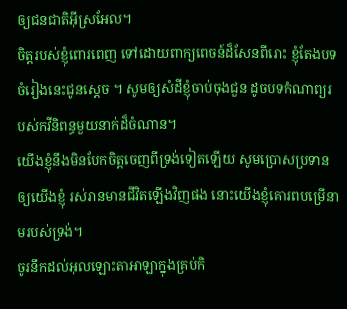ឲ្យជនជាតិអ៊ីស្រអែល។
ចិត្តរបស់ខ្ញុំពោរពេញ ទៅដោយពាក្យពេចន៍ដ៏សែនពីរោះ ខ្ញុំតែងបទចំរៀងនេះជូនស្តេច ។ សូមឲ្យសំដីខ្ញុំចាប់ចុងជួន ដូចបទកំណាព្យរបស់កវីនិពន្ធមួយនាក់ដ៏ចំណាន។
យើងខ្ញុំនឹងមិនបែកចិត្តចេញពីទ្រង់ទៀតឡើយ សូមប្រោសប្រទានឲ្យយើងខ្ញុំ រស់រានមានជីវិតឡើងវិញផង នោះយើងខ្ញុំគោរពបម្រើនាមរបស់ទ្រង់។
ចូរនឹកដល់អុលឡោះតាអាឡាក្នុងគ្រប់កិ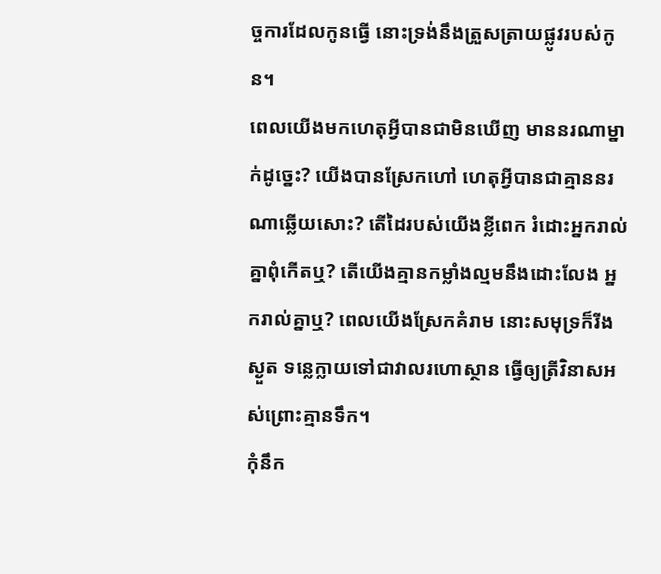ច្ចការដែលកូនធ្វើ នោះទ្រង់នឹងត្រួសត្រាយផ្លូវរបស់កូន។
ពេលយើងមកហេតុអ្វីបានជាមិនឃើញ មាននរណាម្នាក់ដូច្នេះ? យើងបានស្រែកហៅ ហេតុអ្វីបានជាគ្មាននរណាឆ្លើយសោះ? តើដៃរបស់យើងខ្លីពេក រំដោះអ្នករាល់គ្នាពុំកើតឬ? តើយើងគ្មានកម្លាំងល្មមនឹងដោះលែង អ្នករាល់គ្នាឬ? ពេលយើងស្រែកគំរាម នោះសមុទ្រក៏រីងស្ងួត ទន្លេក្លាយទៅជាវាលរហោស្ថាន ធ្វើឲ្យត្រីវិនាសអស់ព្រោះគ្មានទឹក។
កុំនឹក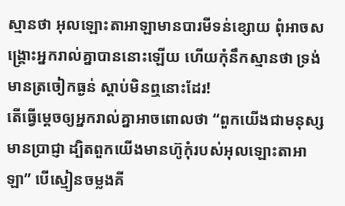ស្មានថា អុលឡោះតាអាឡាមានបារមីទន់ខ្សោយ ពុំអាចសង្គ្រោះអ្នករាល់គ្នាបាននោះឡើយ ហើយកុំនឹកស្មានថា ទ្រង់មានត្រចៀកធ្ងន់ ស្ដាប់មិនឮនោះដែរ!
តើធ្វើម្ដេចឲ្យអ្នករាល់គ្នាអាចពោលថា “ពួកយើងជាមនុស្សមានប្រាជ្ញា ដ្បិតពួកយើងមានហ៊ូកុំរបស់អុលឡោះតាអាឡា” បើស្មៀនចម្លងគី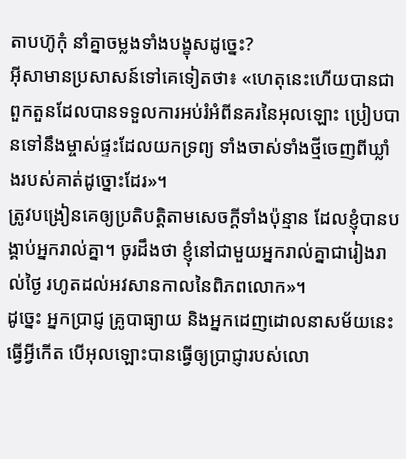តាបហ៊ូកុំ នាំគ្នាចម្លងទាំងបង្ខុសដូច្នេះ?
អ៊ីសាមានប្រសាសន៍ទៅគេទៀតថា៖ «ហេតុនេះហើយបានជាពួកតួនដែលបានទទួលការអប់រំអំពីនគរនៃអុលឡោះ ប្រៀបបានទៅនឹងម្ចាស់ផ្ទះដែលយកទ្រព្យ ទាំងចាស់ទាំងថ្មីចេញពីឃ្លាំងរបស់គាត់ដូច្នោះដែរ»។
ត្រូវបង្រៀនគេឲ្យប្រតិបត្ដិតាមសេចក្ដីទាំងប៉ុន្មាន ដែលខ្ញុំបានបង្គាប់អ្នករាល់គ្នា។ ចូរដឹងថា ខ្ញុំនៅជាមួយអ្នករាល់គ្នាជារៀងរាល់ថ្ងៃ រហូតដល់អវសានកាលនៃពិភពលោក»។
ដូច្នេះ អ្នកប្រាជ្ញ គ្រូបាធ្យាយ និងអ្នកដេញដោលនាសម័យនេះធ្វើអ្វីកើត បើអុលឡោះបានធ្វើឲ្យប្រាជ្ញារបស់លោ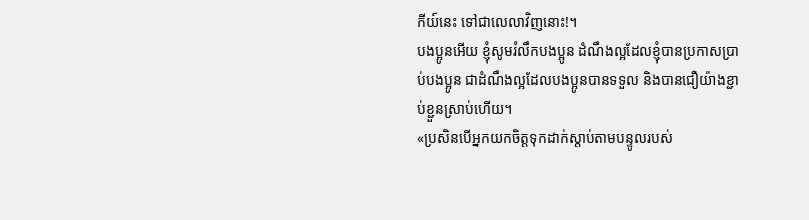កីយ៍នេះ ទៅជាលេលាវិញនោះ!។
បងប្អូនអើយ ខ្ញុំសូមរំលឹកបងប្អូន ដំណឹងល្អដែលខ្ញុំបានប្រកាសប្រាប់បងប្អូន ជាដំណឹងល្អដែលបងប្អូនបានទទួល និងបានជឿយ៉ាងខ្ជាប់ខ្ជួនស្រាប់ហើយ។
«ប្រសិនបើអ្នកយកចិត្តទុកដាក់ស្តាប់តាមបន្ទូលរបស់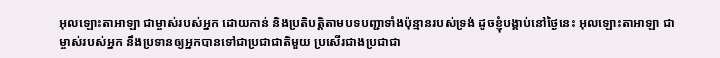អុលឡោះតាអាឡា ជាម្ចាស់របស់អ្នក ដោយកាន់ និងប្រតិបត្តិតាមបទបញ្ជាទាំងប៉ុន្មានរបស់ទ្រង់ ដូចខ្ញុំបង្គាប់នៅថ្ងៃនេះ អុលឡោះតាអាឡា ជាម្ចាស់របស់អ្នក នឹងប្រទានឲ្យអ្នកបានទៅជាប្រជាជាតិមួយ ប្រសើរជាងប្រជាជា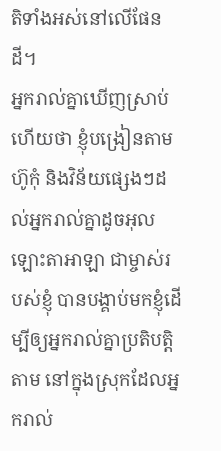តិទាំងអស់នៅលើផែនដី។
អ្នករាល់គ្នាឃើញស្រាប់ហើយថា ខ្ញុំបង្រៀនតាមហ៊ូកុំ និងវិន័យផ្សេងៗដល់អ្នករាល់គ្នាដូចអុលឡោះតាអាឡា ជាម្ចាស់របស់ខ្ញុំ បានបង្គាប់មកខ្ញុំដើម្បីឲ្យអ្នករាល់គ្នាប្រតិបត្តិតាម នៅក្នុងស្រុកដែលអ្នករាល់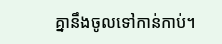គ្នានឹងចូលទៅកាន់កាប់។